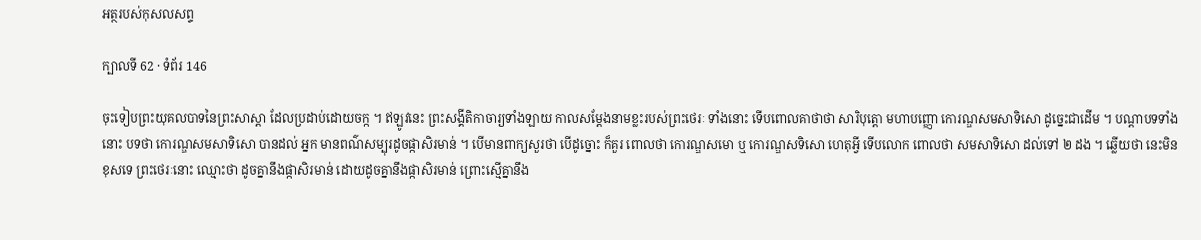អត្ថរបស់កុសលសព្ទ

ក្បាលទី 62 · ទំព័រ 146

ចុះទៀបព្រះយុគលបាទនៃព្រះសាស្តា ដែលប្រដាប់ដោយចក្ក ។ ឥឡូវនេះ ព្រះសង្គីតិកាចារ្យទាំងឡាយ កាលសម្តែងនាមខ្លះរបស់ព្រះថេរៈ ទាំងនោះ ទើបពោលគាថាថា សារិបុត្តោ មហាបញ្ញោ កោរណ្ឌសមសាទិសោ ដូច្នេះជាដើម ។ បណ្តាបទទាំងនោះ បទថា កោរណ្ឌសមសាទិសោ បានដល់ អ្នក មានពណ៌សម្បុរដូចផ្កាសិរមាន់ ។ បើមានពាក្យសួរថា បើដូច្នោះ ក៏គួរ ពោលថា កោរណ្ឌសមោ ឬ កោរណ្ឌសទិសោ ហេតុអ្វី ទើបលោក ពោលថា សមសាទិសោ ដល់ទៅ ២ ដង ។ ឆ្លើយថា នេះមិនខុសទេ ព្រះថេរៈនោះ ឈ្មោះថា ដូចគ្នានឹងផ្កាសិរមាន់ ដោយដូចគ្នានឹងផ្កាសិរមាន់ ព្រោះស្មើគ្នានឹង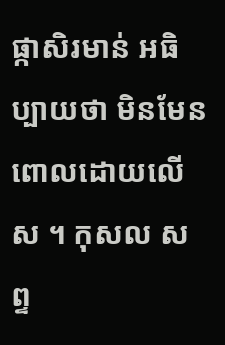ផ្កាសិរមាន់ អធិប្បាយថា មិនមែនពោលដោយលើស ។ កុសល សព្ទ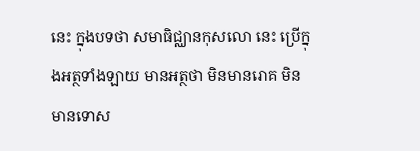នេះ ក្នុងបទថា សមាធិជ្ឈានកុសលោ នេះ ប្រើក្នុងអត្ថទាំងឡាយ មានអត្ថថា មិនមានរោគ មិនមានទោស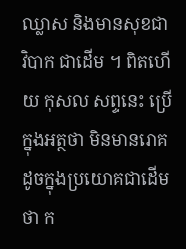ឈ្លាស និងមានសុខជាវិបាក ជាដើម ។ ពិតហើយ កុសល សព្ទនេះ ប្រើក្នុងអត្ថថា មិនមានរោគ ដូចក្នុងប្រយោគជាដើមថា ក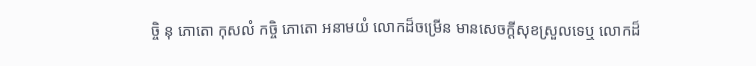ច្ចិ នុ ភោតោ កុសលំ កច្ចិ ភោតោ អនាមយំ លោកដ៏ចម្រើន មានសេចក្តីសុខស្រួលទេឬ លោកដ៏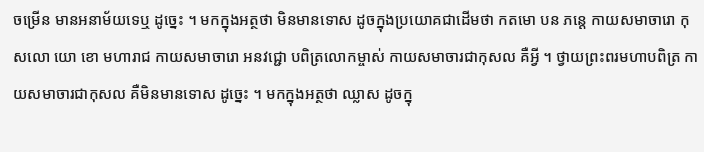ចម្រើន មានអនាម័យទេឬ ដូច្នេះ ។ មកក្នុងអត្ថថា មិនមានទោស ដូចក្នុងប្រយោគជាដើមថា កតមោ បន ភន្តេ កាយសមាចារោ កុសលោ យោ ខោ មហារាជ កាយសមាចារោ អនវជ្ជោ បពិត្រលោកម្ចាស់ កាយសមាចារជាកុសល គឺអ្វី ។ ថ្វាយព្រះពរមហាបពិត្រ កាយសមាចារជាកុសល គឺមិនមានទោស ដូច្នេះ ។ មកក្នុងអត្ថថា ឈ្លាស ដូចក្នុ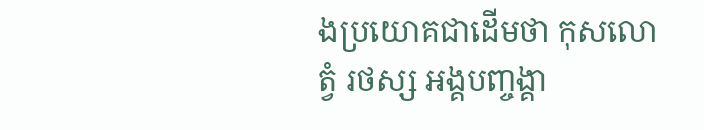ងប្រយោគជាដើមថា កុសលោ ត្វំ រថស្ស អង្គបញ្ចង្គា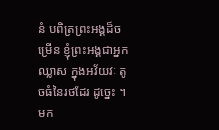នំ បពិត្រព្រះអង្គដ៏ចម្រើន ខ្ញុំព្រះអង្គជាអ្នកឈ្លាស ក្នុងអវ័យវៈ តូចធំនៃរថដែរ ដូច្នេះ ។ មក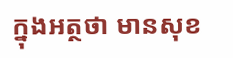ក្នុងអត្ថថា មានសុខ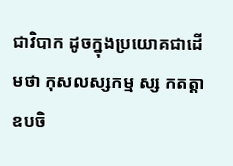ជាវិបាក ដូចក្នុងប្រយោគជាដើមថា កុសលស្សកម្ម ស្ស កតត្តា ឧបចិ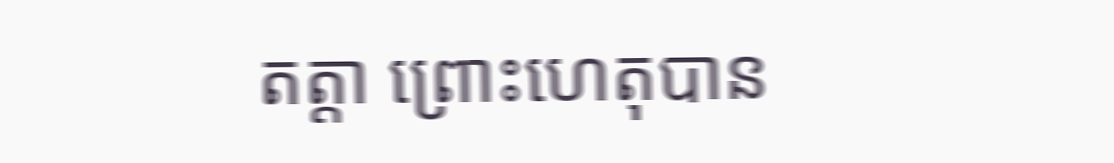តត្តា ព្រោះហេតុបាន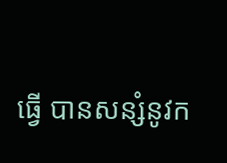ធ្វើ បានសន្សំនូវក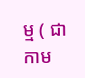ម្ម ( ជា កាម